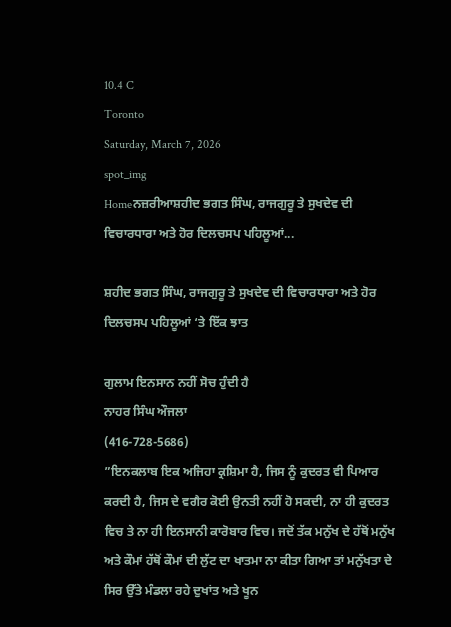10.4 C
Toronto
Saturday, March 7, 2026
spot_img
Homeਨਜ਼ਰੀਆਸ਼ਹੀਦ ਭਗਤ ਸਿੰਘ, ਰਾਜਗੁਰੂ ਤੇ ਸੁਖਦੇਵ ਦੀ ਵਿਚਾਰਧਾਰਾ ਅਤੇ ਹੋਰ ਦਿਲਚਸਪ ਪਹਿਲੂਆਂ...

ਸ਼ਹੀਦ ਭਗਤ ਸਿੰਘ, ਰਾਜਗੁਰੂ ਤੇ ਸੁਖਦੇਵ ਦੀ ਵਿਚਾਰਧਾਰਾ ਅਤੇ ਹੋਰ ਦਿਲਚਸਪ ਪਹਿਲੂਆਂ ‘ਤੇ ਇੱਕ ਝਾਤ

ਗੁਲਾਮ ਇਨਸਾਨ ਨਹੀਂ ਸੋਚ ਹੁੰਦੀ ਹੈ
ਨਾਹਰ ਸਿੰਘ ਔਜਲਾ
(416-728-5686)
”ਇਨਕਲਾਬ ਇਕ ਅਜਿਹਾ ਕ੍ਰਸ਼ਿਮਾ ਹੈ, ਜਿਸ ਨੂੰ ਕੁਦਰਤ ਵੀ ਪਿਆਰ ਕਰਦੀ ਹੈ, ਜਿਸ ਦੇ ਵਗੈਰ ਕੋਈ ਉਨਤੀ ਨਹੀਂ ਹੋ ਸਕਦੀ, ਨਾ ਹੀ ਕੁਦਰਤ ਵਿਚ ਤੇ ਨਾ ਹੀ ਇਨਸਾਨੀ ਕਾਰੋਬਾਰ ਵਿਚ। ਜਦੋਂ ਤੱਕ ਮਨੁੱਖ ਦੇ ਹੱਥੋਂ ਮਨੁੱਖ ਅਤੇ ਕੌਮਾਂ ਹੱਥੋਂ ਕੌਮਾਂ ਦੀ ਲੁੱਟ ਦਾ ਖਾਤਮਾ ਨਾ ਕੀਤਾ ਗਿਆ ਤਾਂ ਮਨੁੱਖਤਾ ਦੇ ਸਿਰ ਉੱਤੇ ਮੰਡਲਾ ਰਹੇ ਦੁਖਾਂਤ ਅਤੇ ਖੂਨ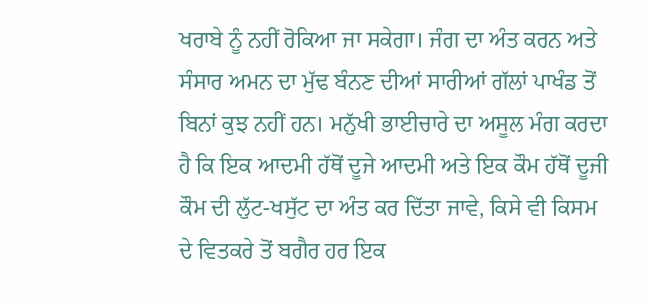ਖਰਾਬੇ ਨੂੰ ਨਹੀਂ ਰੋਕਿਆ ਜਾ ਸਕੇਗਾ। ਜੰਗ ਦਾ ਅੰਤ ਕਰਨ ਅਤੇ ਸੰਸਾਰ ਅਮਨ ਦਾ ਮੁੱਢ ਬੰਨਣ ਦੀਆਂ ਸਾਰੀਆਂ ਗੱਲਾਂ ਪਾਖੰਡ ਤੋਂ ਬਿਨਾਂ ਕੁਝ ਨਹੀਂ ਹਨ। ਮਨੁੱਖੀ ਭਾਈਚਾਰੇ ਦਾ ਅਸੂਲ ਮੰਗ ਕਰਦਾ ਹੈ ਕਿ ਇਕ ਆਦਮੀ ਹੱਥੋਂ ਦੂਜੇ ਆਦਮੀ ਅਤੇ ਇਕ ਕੌਮ ਹੱਥੋਂ ਦੂਜੀ ਕੌਮ ਦੀ ਲੁੱਟ-ਖਸੁੱਟ ਦਾ ਅੰਤ ਕਰ ਦਿੱਤਾ ਜਾਵੇ, ਕਿਸੇ ਵੀ ਕਿਸਮ ਦੇ ਵਿਤਕਰੇ ਤੋਂ ਬਗੈਰ ਹਰ ਇਕ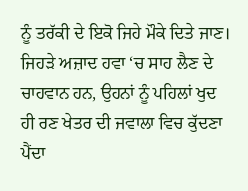ਨੂੰ ਤਰੱਕੀ ਦੇ ਇਕੋ ਜਿਹੇ ਮੌਕੇ ਦਿਤੇ ਜਾਣ। ਜਿਹੜੇ ਅਜ਼ਾਦ ਹਵਾ ‘ਚ ਸਾਹ ਲੈਣ ਦੇ ਚਾਹਵਾਨ ਹਨ, ਉਹਨਾਂ ਨੂੰ ਪਹਿਲਾਂ ਖੁਦ ਹੀ ਰਣ ਖੇਤਰ ਦੀ ਜਵਾਲਾ ਵਿਚ ਕੁੱਦਣਾ ਪੈਂਦਾ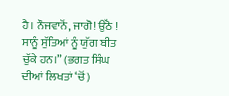ਹੈ। ਨੌਜਵਾਨੋਂ, ਜਾਗੋ! ਉੱਠੋ ! ਸਾਨੂੰ ਸੁੱਤਿਆਂ ਨੂੰ ਯੁੱਗ ਬੀਤ ਚੁੱਕੇ ਹਨ।” (ਭਗਤ ਸਿੰਘ ਦੀਆਂ ਲਿਖਤਾਂ ‘ਚੋਂ)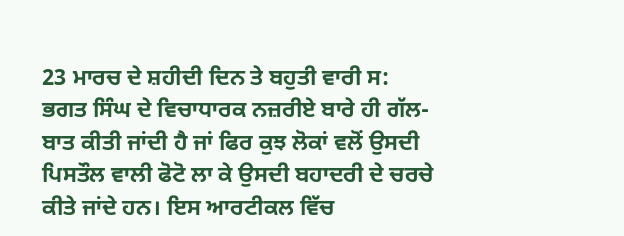23 ਮਾਰਚ ਦੇ ਸ਼ਹੀਦੀ ਦਿਨ ਤੇ ਬਹੁਤੀ ਵਾਰੀ ਸ: ਭਗਤ ਸਿੰਘ ਦੇ ਵਿਚਾਧਾਰਕ ਨਜ਼ਰੀਏ ਬਾਰੇ ਹੀ ਗੱਲ-ਬਾਤ ਕੀਤੀ ਜਾਂਦੀ ਹੈ ਜਾਂ ਫਿਰ ਕੁਝ ਲੋਕਾਂ ਵਲੋਂ ਉਸਦੀ ਪਿਸਤੌਲ ਵਾਲੀ ਫੋਟੋ ਲਾ ਕੇ ਉਸਦੀ ਬਹਾਦਰੀ ਦੇ ਚਰਚੇ ਕੀਤੇ ਜਾਂਦੇ ਹਨ। ਇਸ ਆਰਟੀਕਲ ਵਿੱਚ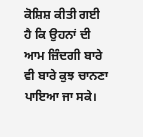ਕੋਸ਼ਿਸ਼ ਕੀਤੀ ਗਈ ਹੈ ਕਿ ਉਹਨਾਂ ਦੀ ਆਮ ਜ਼ਿੰਦਗੀ ਬਾਰੇ ਵੀ ਬਾਰੇ ਕੁਝ ਚਾਨਣਾ ਪਾਇਆ ਜਾ ਸਕੇ।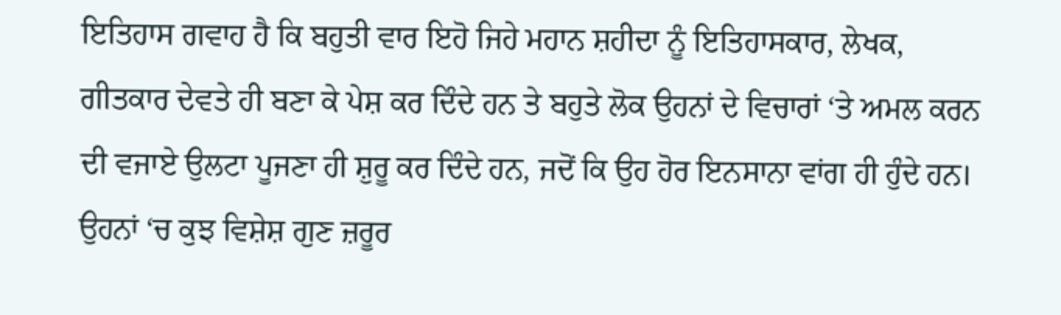ਇਤਿਹਾਸ ਗਵਾਹ ਹੈ ਕਿ ਬਹੁਤੀ ਵਾਰ ਇਹੋ ਜਿਹੇ ਮਹਾਨ ਸ਼ਹੀਦਾ ਨੂੰ ਇਤਿਹਾਸਕਾਰ, ਲੇਖਕ, ਗੀਤਕਾਰ ਦੇਵਤੇ ਹੀ ਬਣਾ ਕੇ ਪੇਸ਼ ਕਰ ਦਿੰਦੇ ਹਨ ਤੇ ਬਹੁਤੇ ਲੋਕ ਉਹਨਾਂ ਦੇ ਵਿਚਾਰਾਂ ‘ਤੇ ਅਮਲ ਕਰਨ ਦੀ ਵਜਾਏ ਉਲਟਾ ਪੂਜਣਾ ਹੀ ਸ਼ੁਰੂ ਕਰ ਦਿੰਦੇ ਹਨ, ਜਦੋਂ ਕਿ ਉਹ ਹੋਰ ਇਨਸਾਨਾ ਵਾਂਗ ਹੀ ਹੁੰਦੇ ਹਨ। ਉਹਨਾਂ ‘ਚ ਕੁਝ ਵਿਸ਼ੇਸ਼ ਗੁਣ ਜ਼ਰੂਰ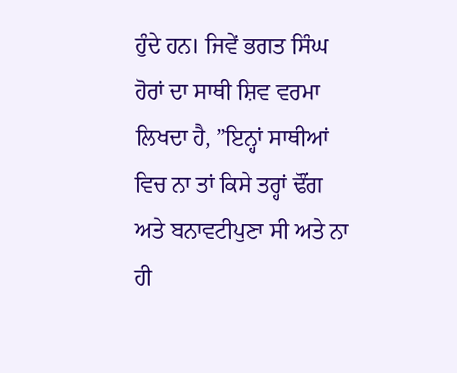ਹੁੰਦੇ ਹਨ। ਜਿਵੇਂ ਭਗਤ ਸਿੰਘ ਹੋਰਾਂ ਦਾ ਸਾਥੀ ਸ਼ਿਵ ਵਰਮਾ ਲਿਖਦਾ ਹੈ, ”ਇਨ੍ਹਾਂ ਸਾਥੀਆਂ ਵਿਚ ਨਾ ਤਾਂ ਕਿਸੇ ਤਰ੍ਹਾਂ ਢੌਂਗ ਅਤੇ ਬਨਾਵਟੀਪੁਣਾ ਸੀ ਅਤੇ ਨਾ ਹੀ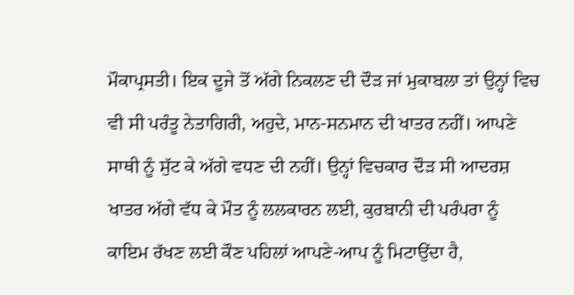ਮੌਕਾਪ੍ਰਸਤੀ। ਇਕ ਦੂਜੇ ਤੋਂ ਅੱਗੇ ਨਿਕਲਣ ਦੀ ਦੌੜ ਜਾਂ ਮੁਕਾਬਲਾ ਤਾਂ ਉਨ੍ਹਾਂ ਵਿਚ ਵੀ ਸੀ ਪਰੰਤੂ ਨੇਤਾਗਿਰੀ, ਅਹੁਦੇ, ਮਾਨ-ਸਨਮਾਨ ਦੀ ਖਾਤਰ ਨਹੀਂ। ਆਪਣੇ ਸਾਥੀ ਨੂੰ ਸੁੱਟ ਕੇ ਅੱਗੇ ਵਧਣ ਦੀ ਨਹੀਂ। ਉਨ੍ਹਾਂ ਵਿਚਕਾਰ ਦੌੜ ਸੀ ਆਦਰਸ਼ ਖਾਤਰ ਅੱਗੇ ਵੱਧ ਕੇ ਮੌਤ ਨੂੰ ਲਲਕਾਰਨ ਲਈ, ਕੁਰਬਾਨੀ ਦੀ ਪਰੰਪਰਾ ਨੂੰ ਕਾਇਮ ਰੱਖਣ ਲਈ ਕੌਣ ਪਹਿਲਾਂ ਆਪਣੇ-ਆਪ ਨੂੰ ਮਿਟਾਉਂਦਾ ਹੈ,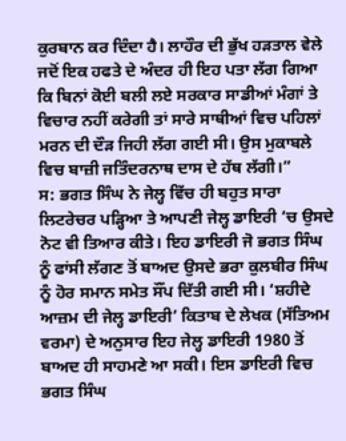ਕੁਰਬਾਨ ਕਰ ਦਿੰਦਾ ਹੈ। ਲਾਹੌਰ ਦੀ ਭੁੱਖ ਹੜਤਾਲ ਵੇਲੇ ਜਦੋਂ ਇਕ ਹਫਤੇ ਦੇ ਅੰਦਰ ਹੀ ਇਹ ਪਤਾ ਲੱਗ ਗਿਆ ਕਿ ਬਿਨਾਂ ਕੋਈ ਬਲੀ ਲਏ ਸਰਕਾਰ ਸਾਡੀਆਂ ਮੰਗਾਂ ਤੇ ਵਿਚਾਰ ਨਹੀਂ ਕਰੇਗੀ ਤਾਂ ਸਾਰੇ ਸਾਥੀਆਂ ਵਿਚ ਪਹਿਲਾਂ ਮਰਨ ਦੀ ਦੌੜ ਜਿਹੀ ਲੱਗ ਗਈ ਸੀ। ਉਸ ਮੁਕਾਬਲੇ ਵਿਚ ਬਾਜ਼ੀ ਜਤਿੰਦਰਨਾਥ ਦਾਸ ਦੇ ਹੱਥ ਲੱਗੀ।”
ਸ: ਭਗਤ ਸਿੰਘ ਨੇ ਜੇਲ੍ਹ ਵਿੱਚ ਹੀ ਬਹੁਤ ਸਾਰਾ ਲਿਟਰੇਚਰ ਪੜ੍ਹਿਆ ਤੇ ਆਪਣੀ ਜੇਲ੍ਹ ਡਾਇਰੀ ‘ਚ ਉਸਦੇ ਨੋਟ ਵੀ ਤਿਆਰ ਕੀਤੇ। ਇਹ ਡਾਇਰੀ ਜੋ ਭਗਤ ਸਿੰਘ ਨੂੰ ਫਾਂਸੀ ਲੱਗਣ ਤੋਂ ਬਾਅਦ ਉਸਦੇ ਭਰਾ ਕੁਲਬੀਰ ਸਿੰਘ ਨੂੰ ਹੋਰ ਸਮਾਨ ਸਮੇਤ ਸੌਂਪ ਦਿੱਤੀ ਗਈ ਸੀ। ‘ਸ਼ਹੀਦੇ ਆਜ਼ਮ ਦੀ ਜੇਲ੍ਹ ਡਾਇਰੀ’ ਕਿਤਾਬ ਦੇ ਲੇਖਕ (ਸੱਤਿਅਮ ਵਰਮਾ) ਦੇ ਅਨੁਸਾਰ ਇਹ ਜੇਲ੍ਹ ਡਾਇਰੀ 1980 ਤੋਂ ਬਾਅਦ ਹੀ ਸਾਹਮਣੇ ਆ ਸਕੀ। ਇਸ ਡਾਇਰੀ ਵਿਚ ਭਗਤ ਸਿੰਘ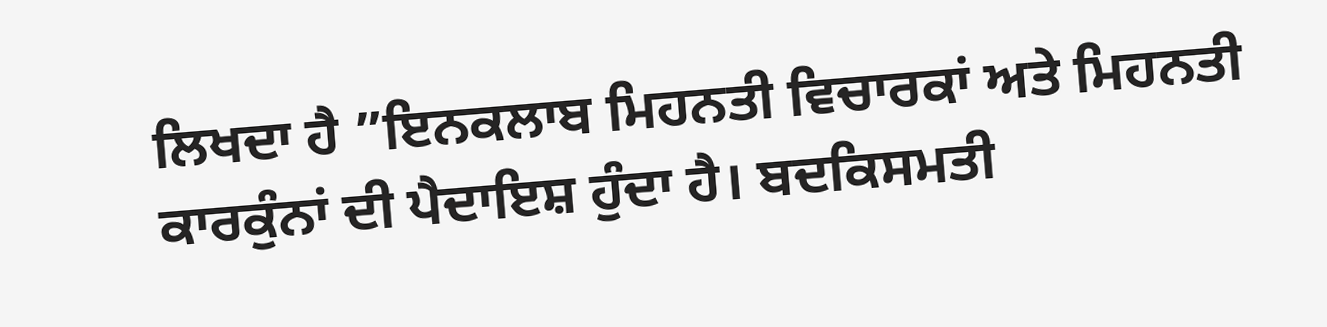ਲਿਖਦਾ ਹੈ ”ਇਨਕਲਾਬ ਮਿਹਨਤੀ ਵਿਚਾਰਕਾਂ ਅਤੇ ਮਿਹਨਤੀ ਕਾਰਕੁੰਨਾਂ ਦੀ ਪੈਦਾਇਸ਼ ਹੁੰਦਾ ਹੈ। ਬਦਕਿਸਮਤੀ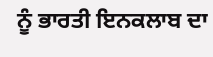ਨੂੰ ਭਾਰਤੀ ਇਨਕਲਾਬ ਦਾ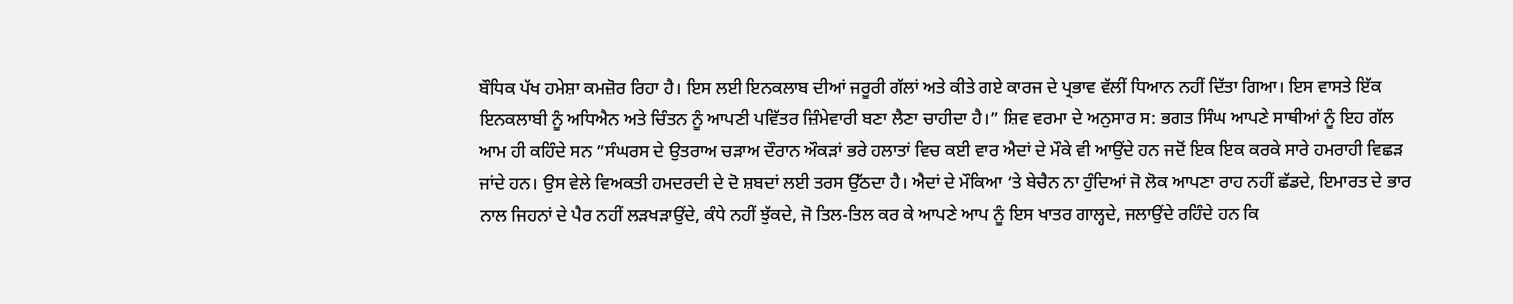ਬੌਧਿਕ ਪੱਖ ਹਮੇਸ਼ਾ ਕਮਜ਼ੋਰ ਰਿਹਾ ਹੈ। ਇਸ ਲਈ ਇਨਕਲਾਬ ਦੀਆਂ ਜਰੂਰੀ ਗੱਲਾਂ ਅਤੇ ਕੀਤੇ ਗਏ ਕਾਰਜ ਦੇ ਪ੍ਰਭਾਵ ਵੱਲੀਂ ਧਿਆਨ ਨਹੀਂ ਦਿੱਤਾ ਗਿਆ। ਇਸ ਵਾਸਤੇ ਇੱਕ ਇਨਕਲਾਬੀ ਨੂੰ ਅਧਿਐਨ ਅਤੇ ਚਿੰਤਨ ਨੂੰ ਆਪਣੀ ਪਵਿੱਤਰ ਜ਼ਿੰਮੇਵਾਰੀ ਬਣਾ ਲੈਣਾ ਚਾਹੀਦਾ ਹੈ।” ਸ਼ਿਵ ਵਰਮਾ ਦੇ ਅਨੁਸਾਰ ਸ: ਭਗਤ ਸਿੰਘ ਆਪਣੇ ਸਾਥੀਆਂ ਨੂੰ ਇਹ ਗੱਲ ਆਮ ਹੀ ਕਹਿੰਦੇ ਸਨ ”ਸੰਘਰਸ ਦੇ ਉਤਰਾਅ ਚੜਾਅ ਦੌਰਾਨ ਔਕੜਾਂ ਭਰੇ ਹਲਾਤਾਂ ਵਿਚ ਕਈ ਵਾਰ ਐਦਾਂ ਦੇ ਮੌਕੇ ਵੀ ਆਉਂਦੇ ਹਨ ਜਦੋਂ ਇਕ ਇਕ ਕਰਕੇ ਸਾਰੇ ਹਮਰਾਹੀ ਵਿਛੜ ਜਾਂਦੇ ਹਨ। ਉਸ ਵੇਲੇ ਵਿਅਕਤੀ ਹਮਦਰਦੀ ਦੇ ਦੋ ਸ਼ਬਦਾਂ ਲਈ ਤਰਸ ਉੱਠਦਾ ਹੈ। ਐਦਾਂ ਦੇ ਮੌਕਿਆ ‘ਤੇ ਬੇਚੈਨ ਨਾ ਹੁੰਦਿਆਂ ਜੋ ਲੋਕ ਆਪਣਾ ਰਾਹ ਨਹੀਂ ਛੱਡਦੇ, ਇਮਾਰਤ ਦੇ ਭਾਰ ਨਾਲ ਜਿਹਨਾਂ ਦੇ ਪੈਰ ਨਹੀਂ ਲੜਖੜਾਉਂਦੇ, ਕੰਧੇ ਨਹੀਂ ਝੁੱਕਦੇ, ਜੋ ਤਿਲ-ਤਿਲ ਕਰ ਕੇ ਆਪਣੇ ਆਪ ਨੂੰ ਇਸ ਖਾਤਰ ਗਾਲ੍ਹਦੇ, ਜਲਾਉਂਦੇ ਰਹਿੰਦੇ ਹਨ ਕਿ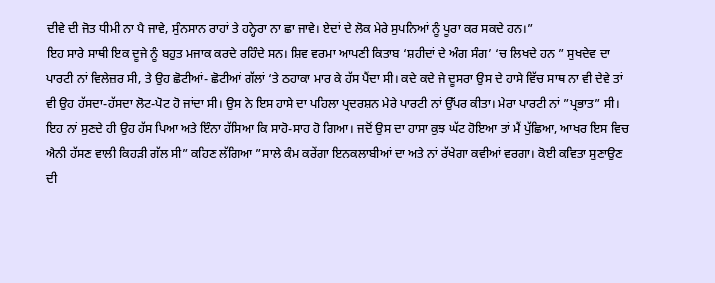ਦੀਵੇ ਦੀ ਜੋਤ ਧੀਮੀ ਨਾ ਪੈ ਜਾਵੇ, ਸੁੰਨਸਾਨ ਰਾਹਾਂ ਤੇ ਹਨ੍ਹੇਰਾ ਨਾ ਛਾ ਜਾਵੇ। ਏਦਾਂ ਦੇ ਲੋਕ ਮੇਰੇ ਸੁਪਨਿਆਂ ਨੂੰ ਪੂਰਾ ਕਰ ਸਕਦੇ ਹਨ।”
ਇਹ ਸਾਰੇ ਸਾਥੀ ਇਕ ਦੂਜੇ ਨੂੰ ਬਹੁਤ ਮਜਾਕ ਕਰਦੇ ਰਹਿੰਦੇ ਸਨ। ਸ਼ਿਵ ਵਰਮਾ ਆਪਣੀ ਕਿਤਾਬ ‘ਸ਼ਹੀਦਾਂ ਦੇ ਅੰਗ ਸੰਗ’ ‘ਚ ਲਿਖਦੇ ਹਨ ” ਸੁਖਦੇਵ ਦਾ ਪਾਰਟੀ ਨਾਂ ਵਿਲੇਜ਼ਰ ਸੀ, ਤੇ ਉਹ ਛੋਟੀਆਂ- ਛੋਟੀਆਂ ਗੱਲਾਂ ‘ਤੇ ਠਹਾਕਾ ਮਾਰ ਕੇ ਹੱਸ ਪੈਂਦਾ ਸੀ। ਕਦੇ ਕਦੇ ਜੇ ਦੂਸਰਾ ਉਸ ਦੇ ਹਾਸੇ ਵਿੱਚ ਸਾਥ ਨਾ ਵੀ ਦੇਵੇ ਤਾਂ ਵੀ ਉਹ ਹੱਸਦਾ-ਹੱਸਦਾ ਲੋਟ-ਪੋਟ ਹੋ ਜਾਂਦਾ ਸੀ। ਉਸ ਨੇ ਇਸ ਹਾਸੇ ਦਾ ਪਹਿਲਾ ਪ੍ਰਦਰਸ਼ਨ ਮੇਰੇ ਪਾਰਟੀ ਨਾਂ ਉੱਪਰ ਕੀਤਾ। ਮੇਰਾ ਪਾਰਟੀ ਨਾਂ ”ਪ੍ਰਭਾਤ” ਸੀ। ਇਹ ਨਾਂ ਸੁਣਦੇ ਹੀ ਉਹ ਹੱਸ ਪਿਆ ਅਤੇ ਇੰਨਾ ਹੱਸਿਆ ਕਿ ਸਾਹੋ-ਸਾਹ ਹੋ ਗਿਆ। ਜਦੋਂ ਉਸ ਦਾ ਹਾਸਾ ਕੁਝ ਘੱਟ ਹੋਇਆ ਤਾਂ ਮੈਂ ਪੁੱਛਿਆ, ਆਖਰ ਇਸ ਵਿਚ ਐਨੀ ਹੱਸਣ ਵਾਲੀ ਕਿਹੜੀ ਗੱਲ ਸੀ” ਕਹਿਣ ਲੱਗਿਆ ”ਸਾਲੇ ਕੰਮ ਕਰੇਂਗਾ ਇਨਕਲਾਬੀਆਂ ਦਾ ਅਤੇ ਨਾਂ ਰੱਖੇਗਾ ਕਵੀਆਂ ਵਰਗਾ। ਕੋਈ ਕਵਿਤਾ ਸੁਣਾਉਣ ਦੀ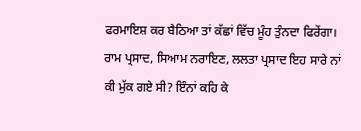ਫਰਮਾਇਸ਼ ਕਰ ਬੈਠਿਆ ਤਾਂ ਕੱਛਾਂ ਵਿੱਚ ਮੂੰਹ ਤੁੰਨਦਾ ਫਿਰੇਂਗਾ। ਰਾਮ ਪ੍ਰਸਾਦ, ਸਿਆਮ ਨਰਾਇਣ, ਲਲਤਾ ਪ੍ਰਸਾਦ ਇਹ ਸਾਰੇ ਨਾਂ ਕੀ ਮੁੱਕ ਗਏ ਸੀ? ਇੰਨਾਂ ਕਹਿ ਕੇ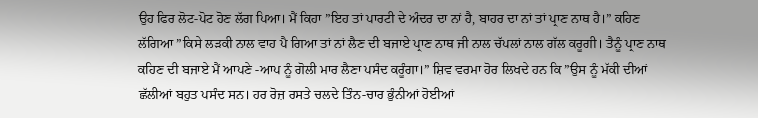ਉਹ ਫਿਰ ਲੋਟ-ਪੋਟ ਹੋਣ ਲੱਗ ਪਿਆ। ਮੈਂ ਕਿਹਾ ”ਇਹ ਤਾਂ ਪਾਰਟੀ ਦੇ ਅੰਦਰ ਦਾ ਨਾਂ ਹੈ, ਬਾਹਰ ਦਾ ਨਾਂ ਤਾਂ ਪ੍ਰਾਣ ਨਾਥ ਹੈ।” ਕਹਿਣ ਲੱਗਿਆ ”ਕਿਸੇ ਲੜਕੀ ਨਾਲ ਵਾਹ ਪੈ ਗਿਆ ਤਾਂ ਨਾਂ ਲੈਣ ਦੀ ਬਜਾਏ ਪ੍ਰਾਣ ਨਾਥ ਜੀ ਨਾਲ ਚੱਪਲਾਂ ਨਾਲ ਗੱਲ ਕਰੂਗੀ। ਤੈਨੂੰ ਪ੍ਰਾਣ ਨਾਥ ਕਹਿਣ ਦੀ ਬਜਾਏ ਮੈਂ ਆਪਣੇ -ਆਪ ਨੂੰ ਗੋਲੀ ਮਾਰ ਲੈਣਾ ਪਸੰਦ ਕਰੂੰਗਾ।” ਸ਼ਿਵ ਵਰਮਾ ਹੋਰ ਲਿਖਦੇ ਹਨ ਕਿ ”ਉਸ ਨੂੰ ਮੱਕੀ ਦੀਆਂ ਛੱਲੀਆਂ ਬਹੁਤ ਪਸੰਦ ਸਨ। ਹਰ ਰੋਜ਼ ਰਸਤੇ ਚਲਦੇ ਤਿੰਨ-ਚਾਰ ਭੁੰਨੀਆਂ ਹੋਈਆਂ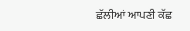ਛੱਲੀਆਂ ਆਪਣੀ ਕੱਛ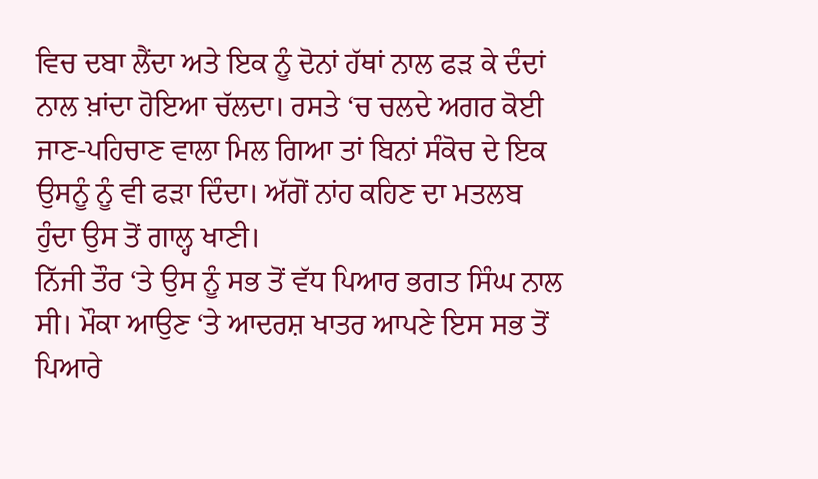ਵਿਚ ਦਬਾ ਲੈਂਦਾ ਅਤੇ ਇਕ ਨੂੰ ਦੋਨਾਂ ਹੱਥਾਂ ਨਾਲ ਫੜ ਕੇ ਦੰਦਾਂ ਨਾਲ ਖ਼ਾਂਦਾ ਹੋਇਆ ਚੱਲਦਾ। ਰਸਤੇ ‘ਚ ਚਲਦੇ ਅਗਰ ਕੋਈ ਜਾਣ-ਪਹਿਚਾਣ ਵਾਲਾ ਮਿਲ ਗਿਆ ਤਾਂ ਬਿਨਾਂ ਸੰਕੋਚ ਦੇ ਇਕ ਉਸਨੂੰ ਨੂੰ ਵੀ ਫੜਾ ਦਿੰਦਾ। ਅੱਗੋਂ ਨਾਂਹ ਕਹਿਣ ਦਾ ਮਤਲਬ ਹੁੰਦਾ ਉਸ ਤੋਂ ਗਾਲ੍ਹ ਖਾਣੀ।
ਨਿੱਜੀ ਤੌਰ ‘ਤੇ ਉਸ ਨੂੰ ਸਭ ਤੋਂ ਵੱਧ ਪਿਆਰ ਭਗਤ ਸਿੰਘ ਨਾਲ ਸੀ। ਮੌਕਾ ਆਉਣ ‘ਤੇ ਆਦਰਸ਼ ਖਾਤਰ ਆਪਣੇ ਇਸ ਸਭ ਤੋਂ ਪਿਆਰੇ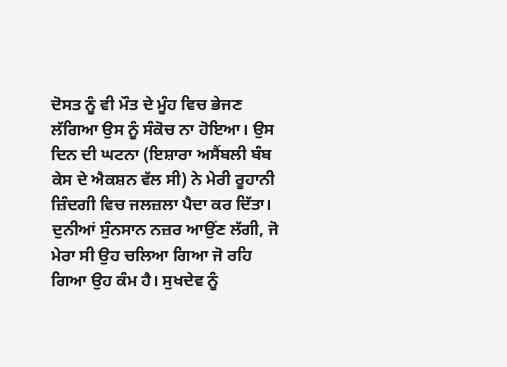ਦੋਸਤ ਨੂੰ ਵੀ ਮੌਤ ਦੇ ਮੂੰਹ ਵਿਚ ਭੇਜਣ ਲੱਗਿਆ ਉਸ ਨੂੰ ਸੰਕੋਚ ਨਾ ਹੋਇਆ। ਉਸ ਦਿਨ ਦੀ ਘਟਨਾ (ਇਸ਼ਾਰਾ ਅਸੈਂਬਲੀ ਬੰਬ ਕੇਸ ਦੇ ਐਕਸ਼ਨ ਵੱਲ ਸੀ) ਨੇ ਮੇਰੀ ਰੂਹਾਨੀ ਜ਼ਿੰਦਗੀ ਵਿਚ ਜਲਜ਼ਲਾ ਪੈਦਾ ਕਰ ਦਿੱਤਾ। ਦੁਨੀਆਂ ਸੁੰਨਸਾਨ ਨਜ਼ਰ ਆਉਂਣ ਲੱਗੀ, ਜੋ ਮੇਰਾ ਸੀ ਉਹ ਚਲਿਆ ਗਿਆ ਜੋ ਰਹਿ ਗਿਆ ਉਹ ਕੰਮ ਹੈ। ਸੁਖਦੇਵ ਨੂੰ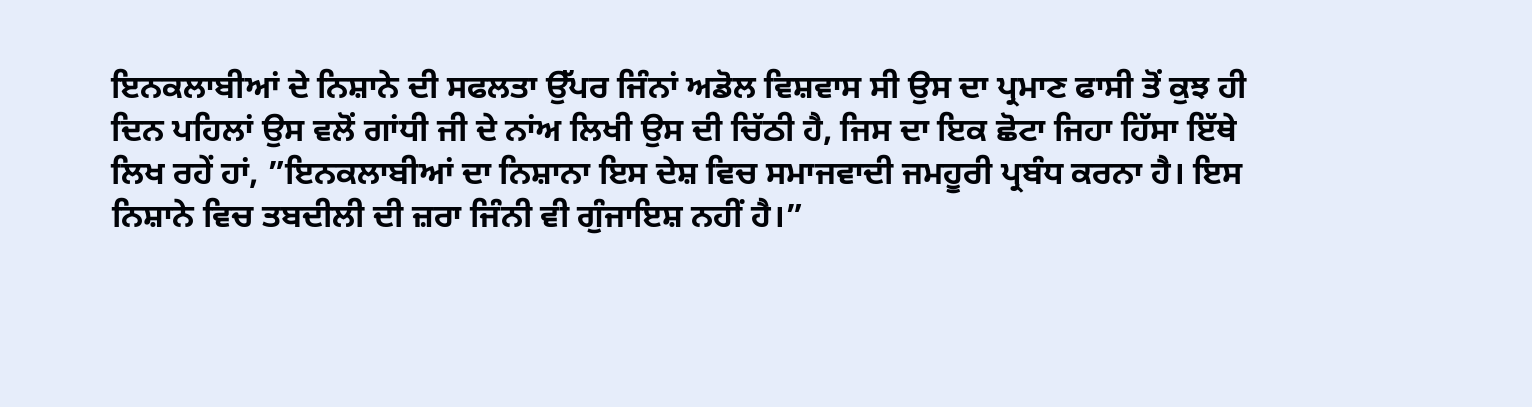ਇਨਕਲਾਬੀਆਂ ਦੇ ਨਿਸ਼ਾਨੇ ਦੀ ਸਫਲਤਾ ਉੱਪਰ ਜਿੰਨਾਂ ਅਡੋਲ ਵਿਸ਼ਵਾਸ ਸੀ ਉਸ ਦਾ ਪ੍ਰਮਾਣ ਫਾਸੀ ਤੋਂ ਕੁਝ ਹੀ ਦਿਨ ਪਹਿਲਾਂ ਉਸ ਵਲੋਂ ਗਾਂਧੀ ਜੀ ਦੇ ਨਾਂਅ ਲਿਖੀ ਉਸ ਦੀ ਚਿੱਠੀ ਹੈ, ਜਿਸ ਦਾ ਇਕ ਛੋਟਾ ਜਿਹਾ ਹਿੱਸਾ ਇੱਥੇ ਲਿਖ ਰਹੇਂ ਹਾਂ, ”ਇਨਕਲਾਬੀਆਂ ਦਾ ਨਿਸ਼ਾਨਾ ਇਸ ਦੇਸ਼ ਵਿਚ ਸਮਾਜਵਾਦੀ ਜਮਹੂਰੀ ਪ੍ਰਬੰਧ ਕਰਨਾ ਹੈ। ਇਸ ਨਿਸ਼ਾਨੇ ਵਿਚ ਤਬਦੀਲੀ ਦੀ ਜ਼ਰਾ ਜਿੰਨੀ ਵੀ ਗੁੰਜਾਇਸ਼ ਨਹੀਂ ਹੈ।”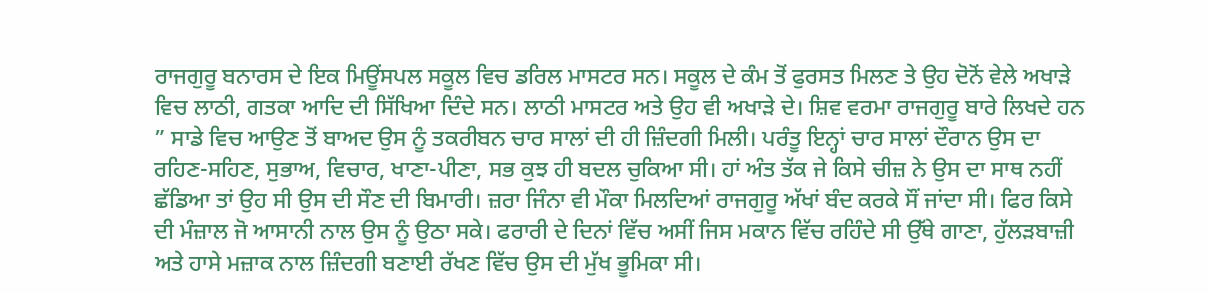ਰਾਜਗੁਰੂ ਬਨਾਰਸ ਦੇ ਇਕ ਮਿਊਂਸਪਲ ਸਕੂਲ ਵਿਚ ਡਰਿਲ ਮਾਸਟਰ ਸਨ। ਸਕੂਲ ਦੇ ਕੰਮ ਤੋਂ ਫੁਰਸਤ ਮਿਲਣ ਤੇ ਉਹ ਦੋਨੋਂ ਵੇਲੇ ਅਖਾੜੇ ਵਿਚ ਲਾਠੀ, ਗਤਕਾ ਆਦਿ ਦੀ ਸਿੱਖਿਆ ਦਿੰਦੇ ਸਨ। ਲਾਠੀ ਮਾਸਟਰ ਅਤੇ ਉਹ ਵੀ ਅਖਾੜੇ ਦੇ। ਸ਼ਿਵ ਵਰਮਾ ਰਾਜਗੁਰੂ ਬਾਰੇ ਲਿਖਦੇ ਹਨ ” ਸਾਡੇ ਵਿਚ ਆਉਣ ਤੋਂ ਬਾਅਦ ਉਸ ਨੂੰ ਤਕਰੀਬਨ ਚਾਰ ਸਾਲਾਂ ਦੀ ਹੀ ਜ਼ਿੰਦਗੀ ਮਿਲੀ। ਪਰੰਤੂ ਇਨ੍ਹਾਂ ਚਾਰ ਸਾਲਾਂ ਦੌਰਾਨ ਉਸ ਦਾ ਰਹਿਣ-ਸਹਿਣ, ਸੁਭਾਅ, ਵਿਚਾਰ, ਖਾਣਾ-ਪੀਣਾ, ਸਭ ਕੁਝ ਹੀ ਬਦਲ ਚੁਕਿਆ ਸੀ। ਹਾਂ ਅੰਤ ਤੱਕ ਜੇ ਕਿਸੇ ਚੀਜ਼ ਨੇ ਉਸ ਦਾ ਸਾਥ ਨਹੀਂ ਛੱਡਿਆ ਤਾਂ ਉਹ ਸੀ ਉਸ ਦੀ ਸੌਣ ਦੀ ਬਿਮਾਰੀ। ਜ਼ਰਾ ਜਿੰਨਾ ਵੀ ਮੌਕਾ ਮਿਲਦਿਆਂ ਰਾਜਗੁਰੂ ਅੱਖਾਂ ਬੰਦ ਕਰਕੇ ਸੌਂ ਜਾਂਦਾ ਸੀ। ਫਿਰ ਕਿਸੇ ਦੀ ਮੰਜ਼ਾਲ ਜੋ ਆਸਾਨੀ ਨਾਲ ਉਸ ਨੂੰ ਉਠਾ ਸਕੇ। ਫਰਾਰੀ ਦੇ ਦਿਨਾਂ ਵਿੱਚ ਅਸੀਂ ਜਿਸ ਮਕਾਨ ਵਿੱਚ ਰਹਿੰਦੇ ਸੀ ਉੱਥੇ ਗਾਣਾ, ਹੁੱਲੜਬਾਜ਼ੀ ਅਤੇ ਹਾਸੇ ਮਜ਼ਾਕ ਨਾਲ ਜ਼ਿੰਦਗੀ ਬਣਾਈ ਰੱਖਣ ਵਿੱਚ ਉਸ ਦੀ ਮੁੱਖ ਭੂਮਿਕਾ ਸੀ।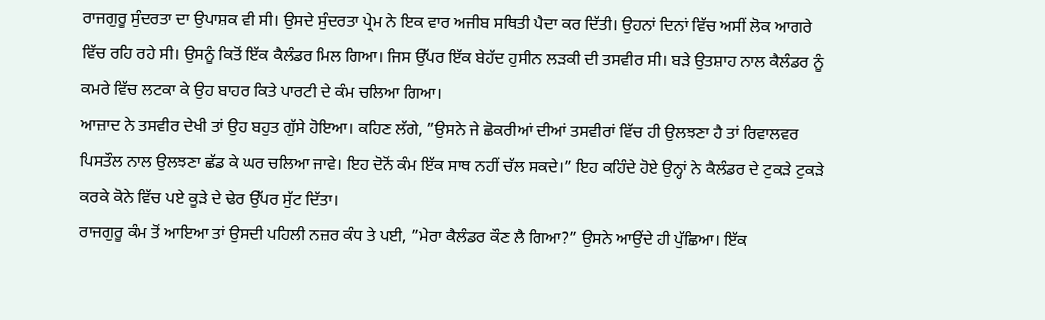ਰਾਜਗੁਰੂ ਸੁੰਦਰਤਾ ਦਾ ਉਪਾਸ਼ਕ ਵੀ ਸੀ। ਉਸਦੇ ਸੁੰਦਰਤਾ ਪ੍ਰੇਮ ਨੇ ਇਕ ਵਾਰ ਅਜੀਬ ਸਥਿਤੀ ਪੈਦਾ ਕਰ ਦਿੱਤੀ। ਉਹਨਾਂ ਦਿਨਾਂ ਵਿੱਚ ਅਸੀਂ ਲੋਕ ਆਗਰੇ ਵਿੱਚ ਰਹਿ ਰਹੇ ਸੀ। ਉਸਨੂੰ ਕਿਤੋਂ ਇੱਕ ਕੈਲੰਡਰ ਮਿਲ ਗਿਆ। ਜਿਸ ਉੱਪਰ ਇੱਕ ਬੇਹੱਦ ਹੁਸੀਨ ਲੜਕੀ ਦੀ ਤਸਵੀਰ ਸੀ। ਬੜੇ ਉਤਸ਼ਾਹ ਨਾਲ ਕੈਲੰਡਰ ਨੂੰ ਕਮਰੇ ਵਿੱਚ ਲਟਕਾ ਕੇ ਉਹ ਬਾਹਰ ਕਿਤੇ ਪਾਰਟੀ ਦੇ ਕੰਮ ਚਲਿਆ ਗਿਆ।
ਆਜ਼ਾਦ ਨੇ ਤਸਵੀਰ ਦੇਖੀ ਤਾਂ ਉਹ ਬਹੁਤ ਗੁੱਸੇ ਹੋਇਆ। ਕਹਿਣ ਲੱਗੇ, ”ਉਸਨੇ ਜੇ ਛੋਕਰੀਆਂ ਦੀਆਂ ਤਸਵੀਰਾਂ ਵਿੱਚ ਹੀ ਉਲਝਣਾ ਹੈ ਤਾਂ ਰਿਵਾਲਵਰ ਪਿਸਤੌਲ ਨਾਲ ਉਲਝਣਾ ਛੱਡ ਕੇ ਘਰ ਚਲਿਆ ਜਾਵੇ। ਇਹ ਦੋਨੋਂ ਕੰਮ ਇੱਕ ਸਾਥ ਨਹੀਂ ਚੱਲ ਸਕਦੇ।” ਇਹ ਕਹਿੰਦੇ ਹੋਏ ਉਨ੍ਹਾਂ ਨੇ ਕੈਲੰਡਰ ਦੇ ਟੁਕੜੇ ਟੁਕੜੇ ਕਰਕੇ ਕੋਨੇ ਵਿੱਚ ਪਏ ਕੂੜੇ ਦੇ ਢੇਰ ਉੱਪਰ ਸੁੱਟ ਦਿੱਤਾ।
ਰਾਜਗੁਰੂ ਕੰਮ ਤੋਂ ਆਇਆ ਤਾਂ ਉਸਦੀ ਪਹਿਲੀ ਨਜ਼ਰ ਕੰਧ ਤੇ ਪਈ, ”ਮੇਰਾ ਕੈਲੰਡਰ ਕੌਣ ਲੈ ਗਿਆ?” ਉਸਨੇ ਆਉਂਦੇ ਹੀ ਪੁੱਛਿਆ। ਇੱਕ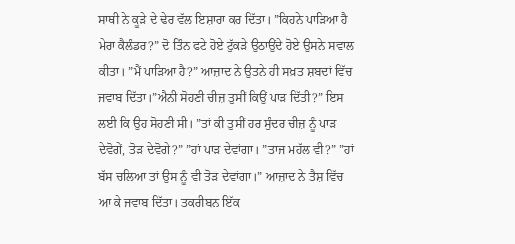ਸਾਥੀ ਨੇ ਕੂੜੇ ਦੇ ਢੇਰ ਵੱਲ ਇਸ਼ਾਰਾ ਕਰ ਦਿੱਤਾ। ”ਕਿਹਨੇ ਪਾੜਿਆ ਹੈ ਮੇਰਾ ਕੈਲੰਡਰ?” ਦੋ ਤਿੰਨ ਫਟੇ ਹੋਏ ਟੁੱਕੜੇ ਉਠਾਉਂਦੇ ਹੋਏ ਉਸਨੇ ਸਵਾਲ ਕੀਤਾ। ”ਮੈਂ ਪਾੜਿਆ ਹੈ?” ਆਜ਼ਾਦ ਨੇ ਉਤਨੇ ਹੀ ਸਖ਼ਤ ਸ਼ਬਦਾਂ ਵਿੱਚ ਜਵਾਬ ਦਿੱਤਾ।”ਐਨੀ ਸੋਹਣੀ ਚੀਜ਼ ਤੁਸੀਂ ਕਿਉਂ ਪਾੜ ਦਿੱਤੀ?” ਇਸ ਲਈ ਕਿ ਉਹ ਸੋਹਣੀ ਸੀ। ”ਤਾਂ ਕੀ ਤੁਸੀਂ ਹਰ ਸੁੰਦਰ ਚੀਜ਼ ਨੂੰ ਪਾੜ ਦੇਵੋਗੇਂ, ਤੋੜ ਦੇਵੋਗੇ?” ”ਹਾਂ ਪਾੜ ਦੇਵਾਂਗਾ। ”ਤਾਜ ਮਹੱਲ ਵੀ?” ”ਹਾਂ ਬੱਸ ਚਲਿਆ ਤਾਂ ਉਸ ਨੂੰ ਵੀ ਤੋੜ ਦੇਵਾਂਗਾ।” ਆਜ਼ਾਦ ਨੇ ਤੈਸ਼ ਵਿੱਚ ਆ ਕੇ ਜਵਾਬ ਦਿੱਤਾ। ਤਕਰੀਬਨ ਇੱਕ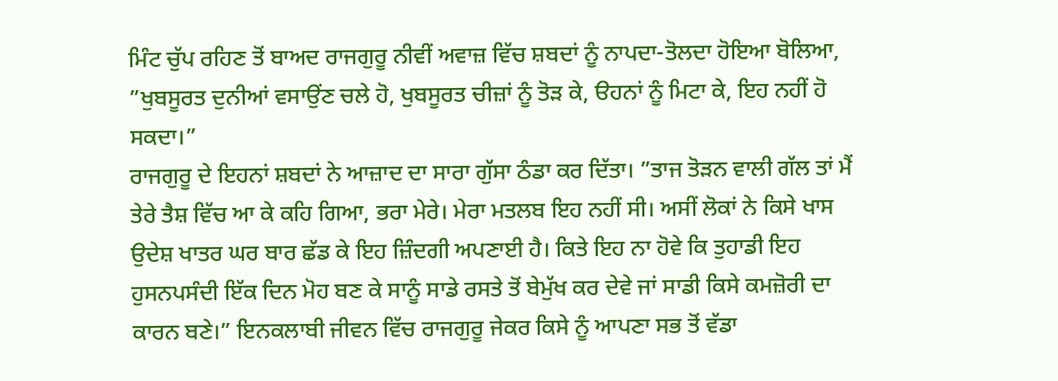ਮਿੰਟ ਚੁੱਪ ਰਹਿਣ ਤੋਂ ਬਾਅਦ ਰਾਜਗੁਰੂ ਨੀਵੀਂ ਅਵਾਜ਼ ਵਿੱਚ ਸ਼ਬਦਾਂ ਨੂੰ ਨਾਪਦਾ-ਤੋਲਦਾ ਹੋਇਆ ਬੋਲਿਆ, ”ਖੁਬਸੂਰਤ ਦੁਨੀਆਂ ਵਸਾਉਂਣ ਚਲੇ ਹੋ, ਖੁਬਸੂਰਤ ਚੀਜ਼ਾਂ ਨੂੰ ਤੋੜ ਕੇ, ੳਹਨਾਂ ਨੂੰ ਮਿਟਾ ਕੇ, ਇਹ ਨਹੀਂ ਹੋ ਸਕਦਾ।”
ਰਾਜਗੁਰੂ ਦੇ ਇਹਨਾਂ ਸ਼ਬਦਾਂ ਨੇ ਆਜ਼ਾਦ ਦਾ ਸਾਰਾ ਗੁੱਸਾ ਠੰਡਾ ਕਰ ਦਿੱਤਾ। ”ਤਾਜ ਤੋੜਨ ਵਾਲੀ ਗੱਲ ਤਾਂ ਮੈਂ ਤੇਰੇ ਤੈਸ਼ ਵਿੱਚ ਆ ਕੇ ਕਹਿ ਗਿਆ, ਭਰਾ ਮੇਰੇ। ਮੇਰਾ ਮਤਲਬ ਇਹ ਨਹੀਂ ਸੀ। ਅਸੀਂ ਲੋਕਾਂ ਨੇ ਕਿਸੇ ਖਾਸ ਉਦੇਸ਼ ਖਾਤਰ ਘਰ ਬਾਰ ਛੱਡ ਕੇ ਇਹ ਜ਼ਿੰਦਗੀ ਅਪਣਾਈ ਹੈ। ਕਿਤੇ ਇਹ ਨਾ ਹੋਵੇ ਕਿ ਤੁਹਾਡੀ ਇਹ ਹੁਸਨਪਸੰਦੀ ਇੱਕ ਦਿਨ ਮੋਹ ਬਣ ਕੇ ਸਾਨੂੰ ਸਾਡੇ ਰਸਤੇ ਤੋਂ ਬੇਮੁੱਖ ਕਰ ਦੇਵੇ ਜਾਂ ਸਾਡੀ ਕਿਸੇ ਕਮਜ਼ੋਰੀ ਦਾ ਕਾਰਨ ਬਣੇ।” ਇਨਕਲਾਬੀ ਜੀਵਨ ਵਿੱਚ ਰਾਜਗੁਰੂ ਜੇਕਰ ਕਿਸੇ ਨੂੰ ਆਪਣਾ ਸਭ ਤੋਂ ਵੱਡਾ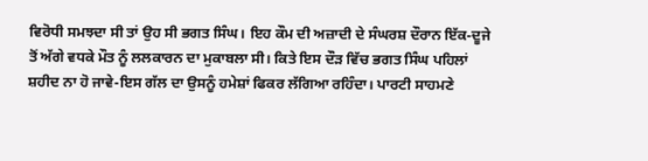ਵਿਰੋਧੀ ਸਮਝਦਾ ਸੀ ਤਾਂ ਉਹ ਸੀ ਭਗਤ ਸਿੰਘ। ਇਹ ਕੌਮ ਦੀ ਅਜ਼ਾਦੀ ਦੇ ਸੰਘਰਸ਼ ਦੌਰਾਨ ਇੱਕ-ਦੂਜੇ ਤੋਂ ਅੱਗੇ ਵਧਕੇ ਮੌਤ ਨੂੰ ਲਲਕਾਰਨ ਦਾ ਮੁਕਾਬਲਾ ਸੀ। ਕਿਤੇ ਇਸ ਦੌੜ ਵਿੱਚ ਭਗਤ ਸਿੰਘ ਪਹਿਲਾਂ ਸ਼ਹੀਦ ਨਾ ਹੋ ਜਾਵੇ-ਇਸ ਗੱਲ ਦਾ ਉਸਨੂੰ ਹਮੇਸ਼ਾਂ ਫਿਕਰ ਲੱਗਿਆ ਰਹਿੰਦਾ। ਪਾਰਟੀ ਸਾਹਮਣੇ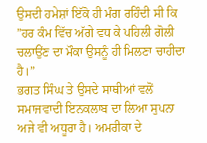ਉਸਦੀ ਹਮੇਸ਼ਾਂ ਇੱਕੋ ਹੀ ਮੰਗ ਰਹਿੰਦੀ ਸੀ ਕਿ ”ਹਰ ਕੰਮ ਵਿੱਚ ਅੱਗੇ ਵਧ ਕੇ ਪਹਿਲੀ ਗੋਲੀ ਚਲਾਉਂਣ ਦਾ ਮੌਕਾ ਉਸਨੂੰ ਹੀ ਮਿਲਣਾ ਚਾਹੀਦਾ ਹੈ।”
ਭਗਤ ਸਿੰਘ ਤੇ ਉਸਦੇ ਸਾਥੀਆਂ ਵਲੋਂ ਸਮਾਜਵਾਦੀ ਇਨਕਲਾਬ ਦਾ ਲਿਆ ਸੁਪਨਾ ਅਜੇ ਵੀ ਅਧੂਰਾ ਹੈ। ਅਮਰੀਕਾ ਦੇ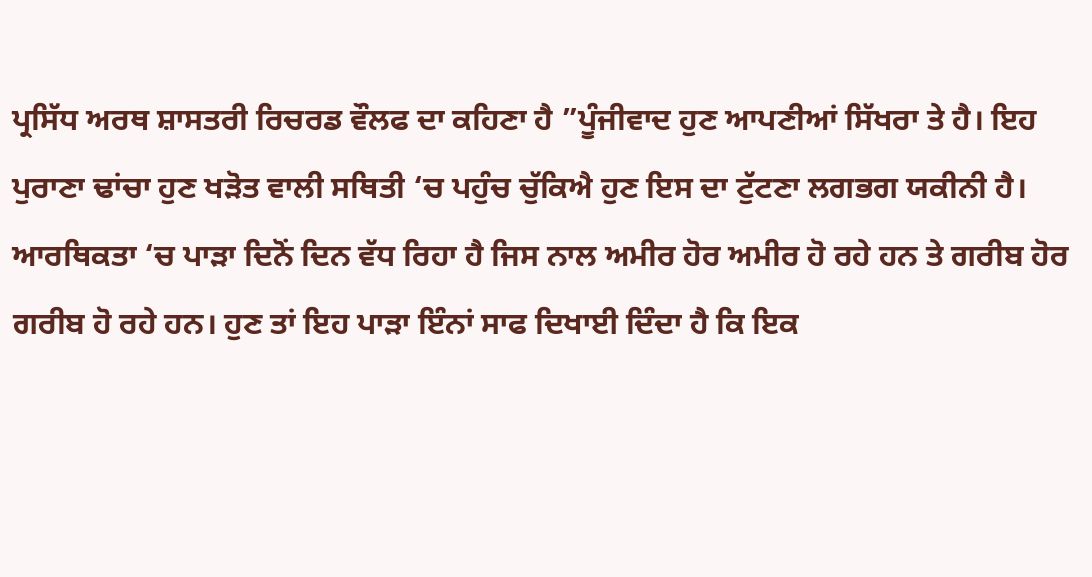ਪ੍ਰਸਿੱਧ ਅਰਥ ਸ਼ਾਸਤਰੀ ਰਿਚਰਡ ਵੌਲਫ ਦਾ ਕਹਿਣਾ ਹੈ ”ਪੂੰਜੀਵਾਦ ਹੁਣ ਆਪਣੀਆਂ ਸਿੱਖਰਾ ਤੇ ਹੈ। ਇਹ ਪੁਰਾਣਾ ਢਾਂਚਾ ਹੁਣ ਖੜੋਤ ਵਾਲੀ ਸਥਿਤੀ ‘ਚ ਪਹੁੰਚ ਚੁੱਕਿਐ ਹੁਣ ਇਸ ਦਾ ਟੁੱਟਣਾ ਲਗਭਗ ਯਕੀਨੀ ਹੈ। ਆਰਥਿਕਤਾ ‘ਚ ਪਾੜਾ ਦਿਨੋਂ ਦਿਨ ਵੱਧ ਰਿਹਾ ਹੈ ਜਿਸ ਨਾਲ ਅਮੀਰ ਹੋਰ ਅਮੀਰ ਹੋ ਰਹੇ ਹਨ ਤੇ ਗਰੀਬ ਹੋਰ ਗਰੀਬ ਹੋ ਰਹੇ ਹਨ। ਹੁਣ ਤਾਂ ਇਹ ਪਾੜਾ ਇੰਨਾਂ ਸਾਫ ਦਿਖਾਈ ਦਿੰਦਾ ਹੈ ਕਿ ਇਕ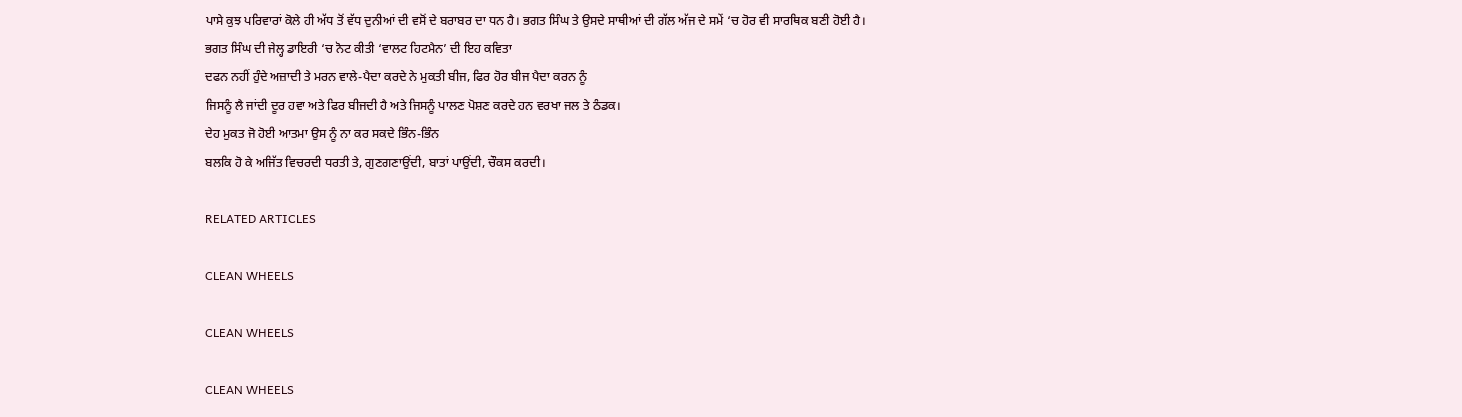ਪਾਸੇ ਕੁਝ ਪਰਿਵਾਰਾਂ ਕੋਲੇ ਹੀ ਅੱਧ ਤੋਂ ਵੱਧ ਦੁਨੀਆਂ ਦੀ ਵਸੋਂ ਦੇ ਬਰਾਬਰ ਦਾ ਧਨ ਹੈ। ਭਗਤ ਸਿੰਘ ਤੇ ਉਸਦੇ ਸਾਥੀਆਂ ਦੀ ਗੱਲ ਅੱਜ ਦੇ ਸਮੇਂ ‘ਚ ਹੋਰ ਵੀ ਸਾਰਥਿਕ ਬਣੀ ਹੋਈ ਹੈ।
ਭਗਤ ਸਿੰਘ ਦੀ ਜੇਲ੍ਹ ਡਾਇਰੀ ‘ਚ ਨੋਟ ਕੀਤੀ ‘ਵਾਲਟ ਹਿਟਮੈਨ’ ਦੀ ਇਹ ਕਵਿਤਾ
ਦਫਨ ਨਹੀਂ ਹੁੰਦੇ ਅਜ਼ਾਦੀ ਤੇ ਮਰਨ ਵਾਲੇ-ਪੈਦਾ ਕਰਦੇ ਨੇ ਮੁਕਤੀ ਬੀਜ, ਫਿਰ ਹੋਰ ਬੀਜ ਪੈਦਾ ਕਰਨ ਨੂੰ
ਜਿਸਨੂੰ ਲੈ ਜਾਂਦੀ ਦੂਰ ਹਵਾ ਅਤੇ ਫਿਰ ਬੀਜਦੀ ਹੈ ਅਤੇ ਜਿਸਨੂੰ ਪਾਲਣ ਪੋਸ਼ਣ ਕਰਦੇ ਹਨ ਵਰਖਾ ਜਲ ਤੇ ਠੰਡਕ।
ਦੇਹ ਮੁਕਤ ਜੋ ਹੋਈ ਆਤਮਾ ਉਸ ਨੂੰ ਨਾ ਕਰ ਸਕਦੇ ਭਿੰਨ-ਭਿੰਨ
ਬਲਕਿ ਹੋ ਕੇ ਅਜਿੱਤ ਵਿਚਰਦੀ ਧਰਤੀ ਤੇ, ਗੁਣਗਣਾਉਂਦੀ, ਬਾਤਾਂ ਪਾਉਂਦੀ, ਚੌਕਸ ਕਰਦੀ।

RELATED ARTICLES

CLEAN WHEELS

CLEAN WHEELS

CLEAN WHEELS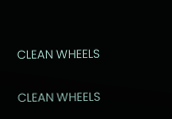CLEAN WHEELS

CLEAN WHEELS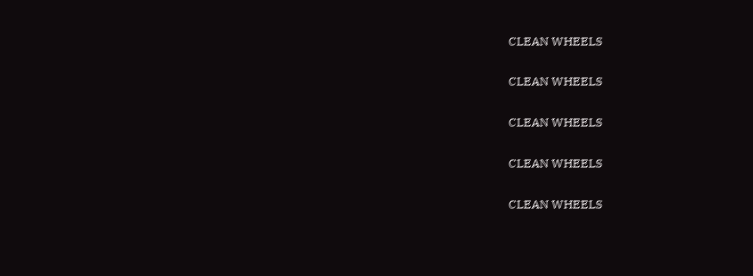CLEAN WHEELS

CLEAN WHEELS

CLEAN WHEELS

CLEAN WHEELS

CLEAN WHEELS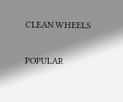CLEAN WHEELS

POPULAR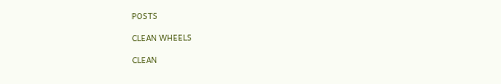POSTS

CLEAN WHEELS

CLEAN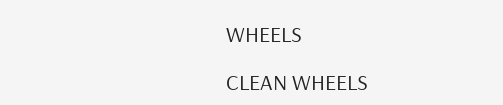WHEELS

CLEAN WHEELS